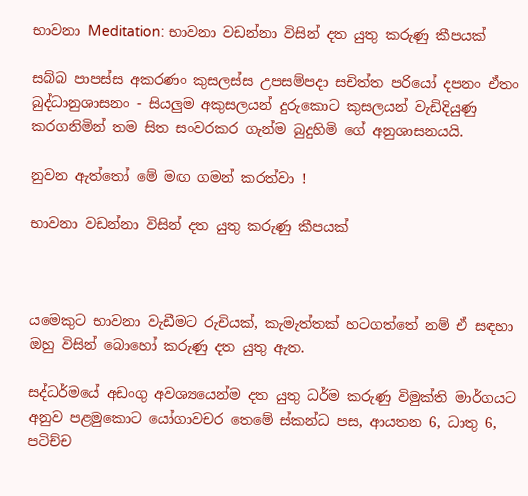භාවනා Meditation: භාවනා වඩන්නා විසින් දත යුතු කරුණු කීපයක්‌

සබ්බ පාපස්ස අකරණං කුසලස්ස උපසම්පදා සචිත්ත පරියෝ දපනං ඒතං බුද්ධානුශාසනං - සියලුම අකුසලයන් දුරුකොට කුසලයන් වැඩිදියුණු කරගනිමින් තම සිත සංවරකර ගැන්ම බුදුහිමි ගේ අනුශාසනයයි.

නුවන ඇත්තෝ මේ මඟ ගමන් කරත්වා !

භාවනා වඩන්නා විසින් දත යුතු කරුණු කීපයක්‌



යමෙකුට භාවනා වැඩීමට රුචියක්‌, කැමැත්තක්‌ හටගත්තේ නම් ඒ සඳහා ඔහු විසින් බොහෝ කරුණු දත යුතු ඇත.

සද්ධර්මයේ අඩංගු අවශ්‍යයෙන්ම දත යුතු ධර්ම කරුණු විමුක්‌ති මාර්ගයට අනුව පළමුකොට යෝගාවචර තෙමේ ස්‌කන්ධ පස, ආයතන 6, ධාතු 6, පටිච්ච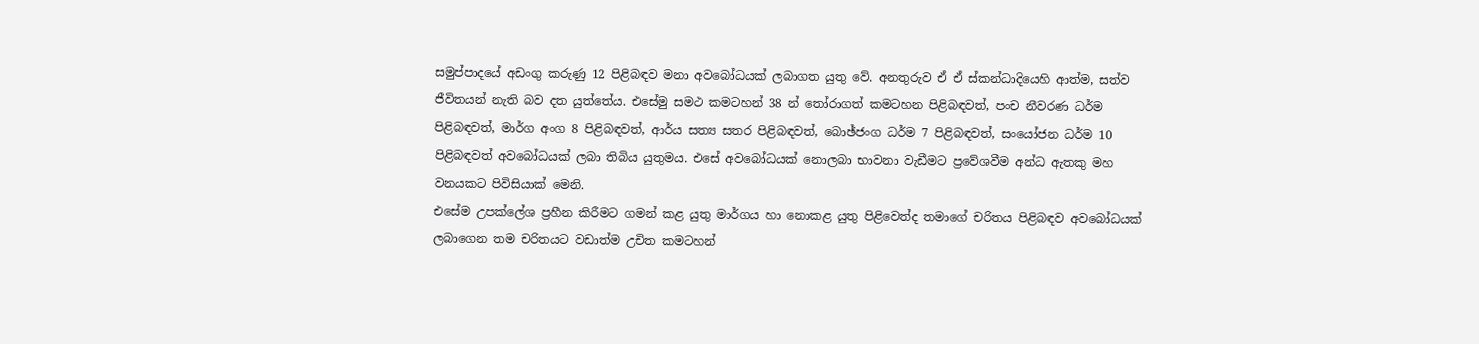සමුප්පාදයේ අඩංගු කරුණු 12 පිළිබඳව මනා අවබෝධයක්‌ ලබාගත යුතු වේ. අනතුරුව ඒ ඒ ස්‌කන්ධාදියෙහි ආත්ම, සත්ව ජීවිතයන් නැති බව දත යුත්තේය. එසේමු සමථ කමටහන් 38 න් තෝරාගත් කමටහන පිළිබඳවත්, පංච නීවරණ ධර්ම පිළිබඳවත්, මාර්ග අංග 8 පිළිබඳවත්, ආර්ය සත්‍ය සතර පිළිබඳවත්, බොඡ්ජංග ධර්ම 7 පිළිබඳවත්, සංයෝජන ධර්ම 10 පිළිබඳවත් අවබෝධයක්‌ ලබා තිබිය යුතුමය. එසේ අවබෝධයක්‌ නොලබා භාවනා වැඩීමට ප්‍රවේශවීම අන්ධ ඇතකු මහ වනයකට පිවිසියාක්‌ මෙනි.
එසේම උපක්‌ලේශ ප්‍රහීන කිරීමට ගමන් කළ යුතු මාර්ගය හා නොකළ යුතු පිළිවෙත්ද තමාගේ චරිතය පිළිබඳව අවබෝධයක්‌ ලබාගෙන තම චරිතයට වඩාත්ම උචිත කමටහන්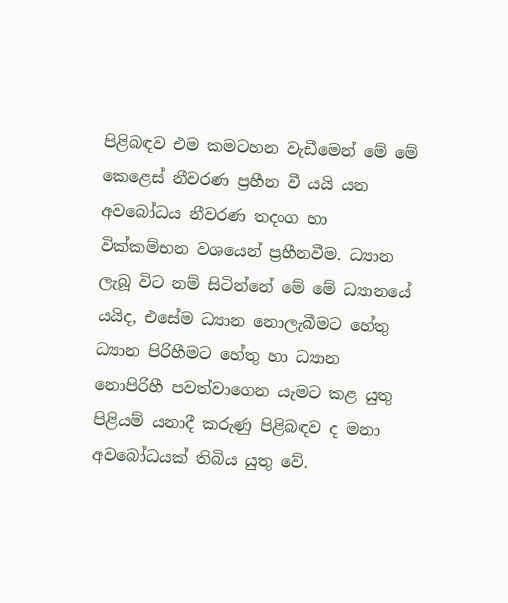පිළිබඳව එම කමටහන වැඩීමෙන් මේ මේ කෙළෙස්‌ නීවරණ ප්‍රහීන වී යයි යන අවබෝධය නීවරණ තදංග හා වික්‌කම්භන වශයෙන් ප්‍රහීනවීම. ධ්‍යාන ලැබූ විට නම් සිටින්නේ මේ මේ ධ්‍යානයේ යයිද, එසේම ධ්‍යාන නොලැබීමට හේතු ධ්‍යාන පිරිහීමට හේතු හා ධ්‍යාන නොපිරිහී පවත්වාගෙන යැමට කළ යුතු පිළියම් යනාදී කරුණු පිළිබඳව ද මනා අවබෝධයක්‌ තිබිය යුතු වේ.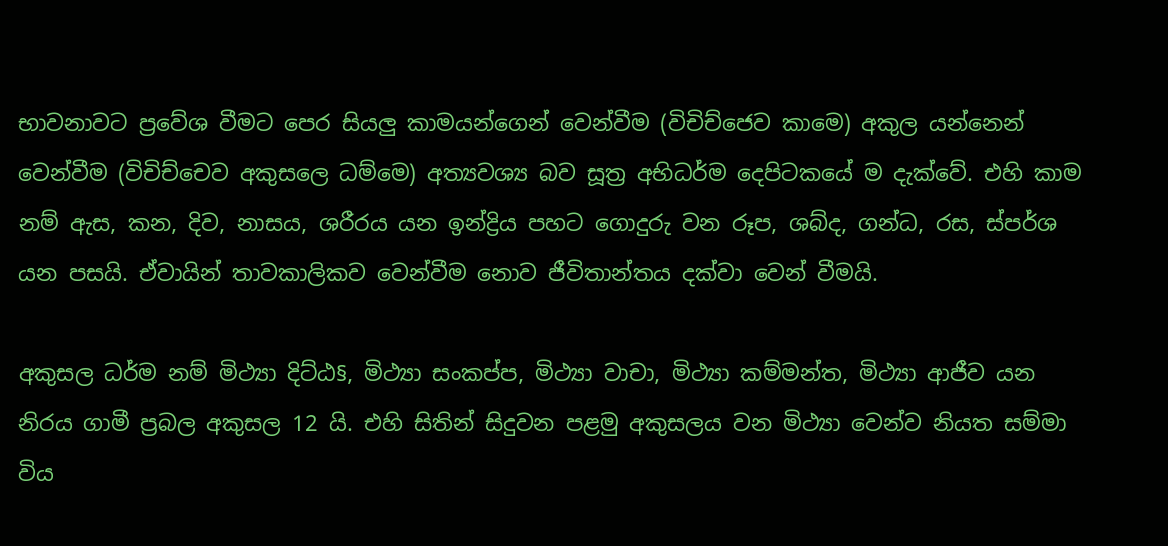භාවනාවට ප්‍රවේශ වීමට පෙර සියලු කාමයන්ගෙන් වෙන්වීම (විචිච්ජෙව කාමෙ) අකුල යන්නෙන් වෙන්වීම (විචිච්චෙව අකුසලෙ ධම්මෙ) අත්‍යවශ්‍ය බව සූත්‍ර අභිධර්ම දෙපිටකයේ ම දැක්‌වේ. එහි කාම නම් ඇස, කන, දිව, නාසය, ශරීරය යන ඉන්ද්‍රිය පහට ගොදුරු වන රූප, ශබ්ද, ගන්ධ, රස, ස්‌පර්ශ යන පසයි. ඒවායින් තාවකාලිකව වෙන්වීම නොව ජීවිතාන්තය දක්‌වා වෙන් වීමයි.

අකුසල ධර්ම නම් මිථ්‍යා දිට්‌ඨ§, මිථ්‍යා සංකප්ප, මිථ්‍යා වාචා, මිථ්‍යා කම්මන්ත, මිථ්‍යා ආජීව යන නිරය ගාමී ප්‍රබල අකුසල 12 යි. එහි සිතින් සිදුවන පළමු අකුසලය වන මිථ්‍යා වෙන්ව නියත සම්මා විය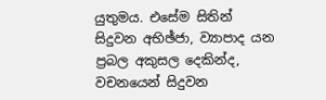යුතුමය. එසේම සිතින් සිදුවන අභිඡ්ජා, ව්‍යාපාද යන ප්‍රබල අකුසල දෙකින්ද, වචනයෙන් සිදුවන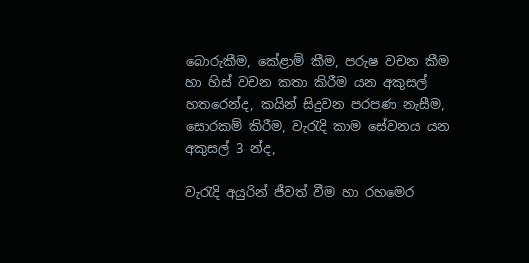බොරුකීම, කේළාම් කීම, පරුෂ වචන කීම හා හිස්‌ වචන කතා කිරීම යන අකුසල් හතරෙන්ද, කයින් සිදුවන පරපණ නැසීම, සොරකම් කිරීම, වැරැදි කාම සේවනය යන අකුසල් 3 න්ද,

වැරැදි අයුරින් ජීවත් වීම හා රහමෙර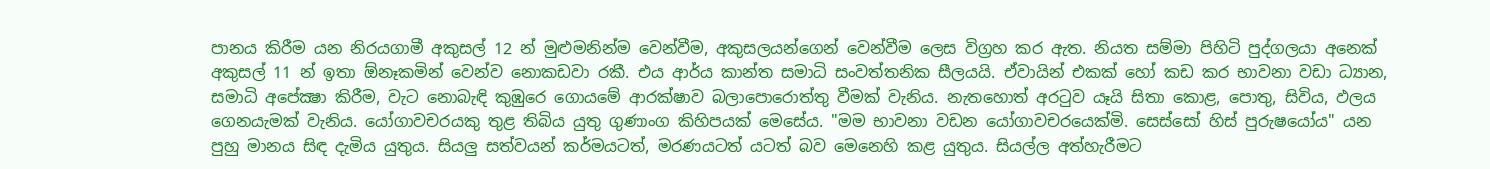පානය කිරීම යන නිරයගාමී අකුසල් 12 න් මුළුමනින්ම වෙන්වීම, අකුසලයන්ගෙන් වෙන්වීම ලෙස විග්‍රහ කර ඇත. නියත සම්මා පිහිටි පුද්ගලයා අනෙක්‌ අකුසල් 11 න් ඉතා ඕනෑකමින් වෙන්ව නොකඩවා රකී. එය ආර්ය කාන්ත සමාධි සංවත්තනික සීලයයි. ඒවායින් එකක්‌ හෝ කඩ කර භාවනා වඩා ධ්‍යාන, සමාධි අපේක්‍ෂා කිරීම, වැට නොබැඳි කුඹුරෙ ගොයමේ ආරක්‌ෂාව බලාපොරොත්තු වීමක්‌ වැනිය. නැතහොත් අරටුව යෑයි සිතා කොළ, පොතු, සිවිය, ඵලය ගෙනයැමක්‌ වැනිය. යෝගාවචරයකු තුළ තිබිය යුතු ගුණාංග කිහිපයක්‌ මෙසේය. "මම භාවනා වඩන යෝගාවචරයෙක්‌මි. සෙස්‌සෝ හිස්‌ පුරුෂයෝය" යන පුහු මානය සිඳ දැමිය යුතුය. සියලු සත්වයන් කර්මයටත්, මරණයටත් යටත් බව මෙනෙහි කළ යුතුය. සියල්ල අත්හැරීමට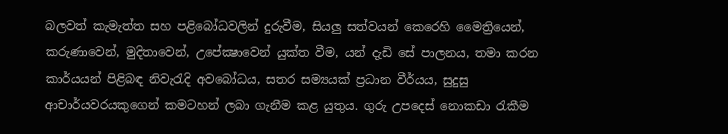බලවත් කැමැත්ත සහ පළිබෝධවලින් දුරුවීම, සියලු සත්වයන් කෙරෙහි මෛත්‍රියෙන්, කරුණාවෙන්, මුදිතාවෙන්, උපේක්‍ෂාවෙන් යුක්‌ත වීම, යන් දැඩි සේ පාලනය, තමා කරන කාර්යයන් පිළිබඳ නිවැරැදි අවබෝධය, සතර සම්‍යයක්‌ ප්‍රධාන වීර්යය, සුදුසු ආචාර්යවරයකුගෙන් කමටහන් ලබා ගැනීම කළ යුතුය. ගුරු උපදෙස්‌ නොකඩා රැකීම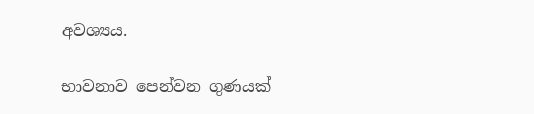අවශ්‍යය.

භාවනාව පෙන්වන ගුණයක්‌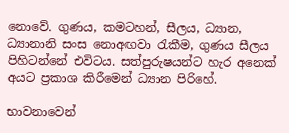නොවේ. ගුණය, කමටහන්, සීලය, ධ්‍යාන, ධ්‍යානානි සංස නොඅඟවා රැකීම, ගුණය සීලය පිහිටන්නේ එවිටය. සත්පුරුෂයන්ට හැර අනෙක්‌ අයට ප්‍රකාශ කිරීමෙන් ධ්‍යාන පිරිහේ.

භාවනාවෙන්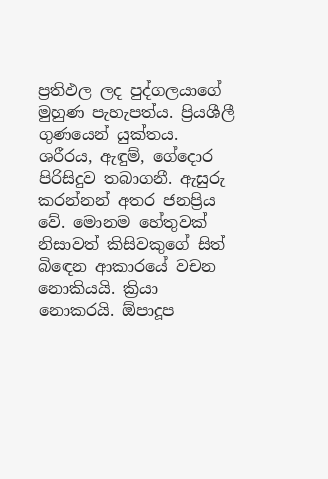ප්‍රතිඵල ලද පුද්ගලයාගේ මුහුණ පැහැපත්ය. ප්‍රියශීලී ගුණයෙන් යුක්‌තය. ශරීරය, ඇඳුම්, ගේදොර පිරිසිදුව තබාගනී. ඇසුරු කරන්නන් අතර ජනප්‍රිය වේ. මොනම හේතුවක්‌ නිසාවත් කිසිවකුගේ සිත් බිඳෙන ආකාරයේ වචන නොකියයි. ක්‍රියා නොකරයි. ඕපාදූප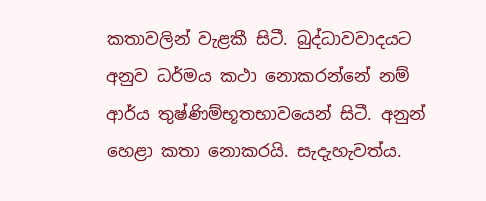කතාවලින් වැළකී සිටී. බුද්ධාවවාදයට අනුව ධර්මය කථා නොකරන්නේ නම් ආර්ය තුෂ්ණිම්භූතභාවයෙන් සිටී. අනුන් හෙළා කතා නොකරයි. සැදැහැවත්ය.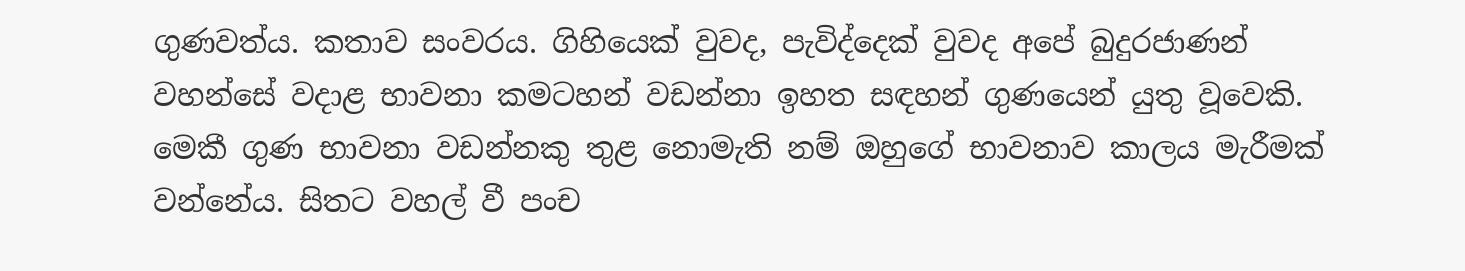ගුණවත්ය. කතාව සංවරය. ගිහියෙක්‌ වුවද, පැවිද්දෙක්‌ වුවද අපේ බුදුරජාණන් වහන්සේ වදාළ භාවනා කමටහන් වඩන්නා ඉහත සඳහන් ගුණයෙන් යුතු වූවෙකි. මෙකී ගුණ භාවනා වඩන්නකු තුළ නොමැති නම් ඔහුගේ භාවනාව කාලය මැරීමක්‌ වන්නේය. සිතට වහල් වී පංච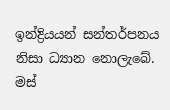ඉන්ද්‍රියයන් සන්තර්පනය නිසා ධ්‍යාන නොලැබේ. මස්‌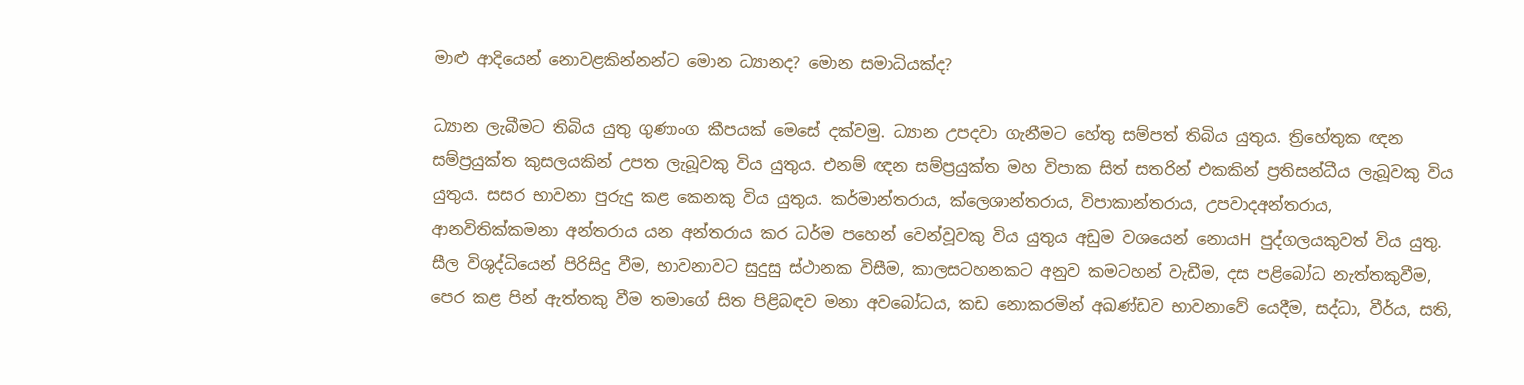මාළු ආදියෙන් නොවළකින්නන්ට මොන ධ්‍යානද? මොන සමාධියක්‌ද?

ධ්‍යාන ලැබීමට තිබිය යුතු ගුණාංග කීපයක්‌ මෙසේ දක්‌වමු. ධ්‍යාන උපදවා ගැනීමට හේතු සම්පත් තිබිය යුතුය. ත්‍රිහේතුක ඥන සම්ප්‍රයුක්‌ත කුසලයකින් උපත ලැබූවකු විය යුතුය. එනම් ඥන සම්ප්‍රයුක්‌ත මහ විපාක සිත් සතරින් එකකින් ප්‍රතිසන්ධීය ලැබූවකු විය යුතුය. සසර භාවනා පුරුදු කළ කෙනකු විය යුතුය. කර්මාන්තරාය, ක්‌ලෙශාන්තරාය, විපාකාන්තරාය, උපවාදඅන්තරාය, ආනවිතික්‌කමනා අන්තරාය යන අන්තරාය කර ධර්ම පහෙන් වෙන්වූවකු විය යුතුය අඩුම වශයෙන් නොයH පුද්ගලයකුවත් විය යුතු. සීල විශුද්ධියෙන් පිරිසිදු වීම, භාවනාවට සුදුසු ස්‌ථානක විසීම, කාලසටහනකට අනුව කමටහන් වැඩීම, දස පළිබෝධ නැත්තකුවීම, පෙර කළ පින් ඇත්තකු වීම තමාගේ සිත පිළිබඳව මනා අවබෝධය, කඩ නොකරමින් අඛණ්‌ඩව භාවනාවේ යෙදීම, සද්ධා, වීර්ය, සති,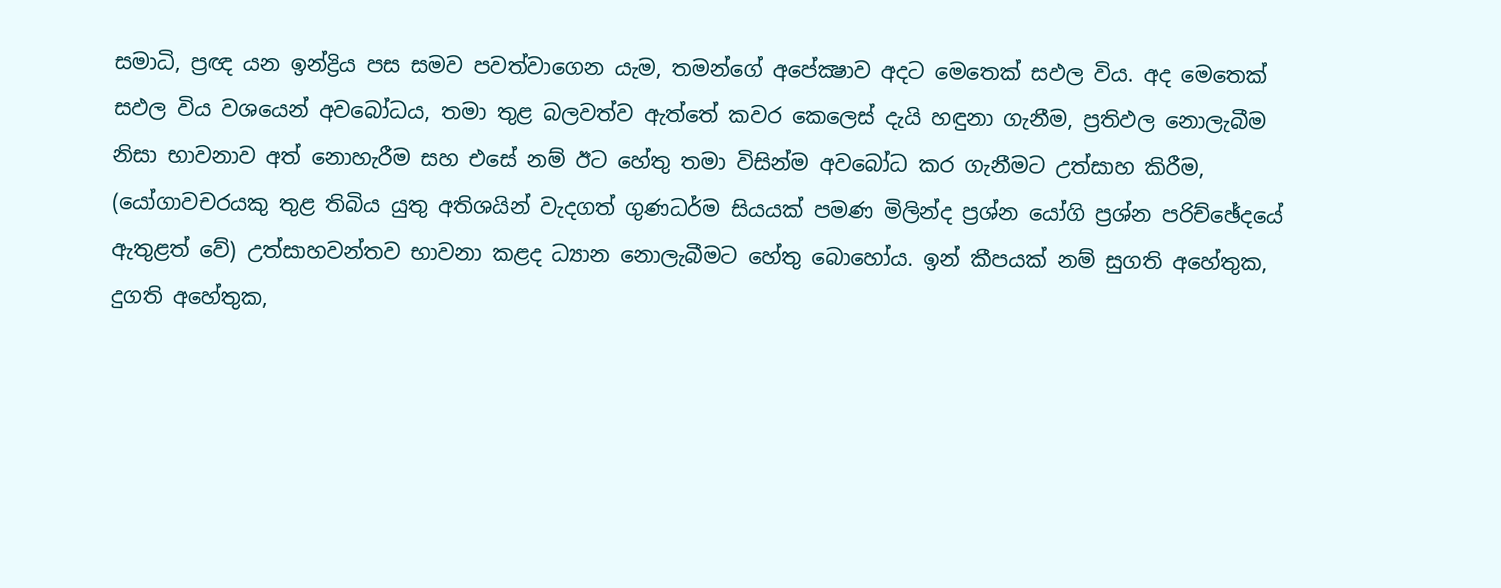සමාධි, ප්‍රඥ යන ඉන්ද්‍රිය පස සමව පවත්වාගෙන යැම, තමන්ගේ අපේක්‍ෂාව අදට මෙතෙක්‌ සඵල විය. අද මෙතෙක්‌ සඵල විය වශයෙන් අවබෝධය, තමා තුළ බලවත්ව ඇත්තේ කවර කෙලෙස්‌ දැයි හඳුනා ගැනීම, ප්‍රතිඵල නොලැබීම නිසා භාවනාව අත් නොහැරීම සහ එසේ නම් ඊට හේතු තමා විසින්ම අවබෝධ කර ගැනීමට උත්සාහ කිරීම, (යෝගාවචරයකු තුළ තිබිය යුතු අතිශයින් වැදගත් ගුණධර්ම සියයක්‌ පමණ මිලින්ද ප්‍රශ්න යෝගි ප්‍රශ්න පරිච්ඡේදයේ ඇතුළත් වේ) උත්සාහවන්තව භාවනා කළද ධ්‍යාන නොලැබීමට හේතු බොහෝය. ඉන් කීපයක්‌ නම් සුගති අහේතුක, දුගති අහේතුක,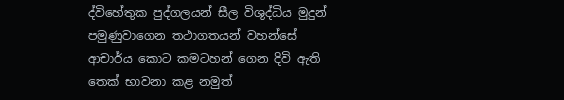ද්විහේතුක පුද්ගලයන් සීල විශුද්ධිය මුදුන් පමුණුවාගෙන තථාගතයන් වහන්සේ ආචාර්ය කොට කමටහන් ගෙන දිවි ඇති තෙක්‌ භාවනා කළ නමුත්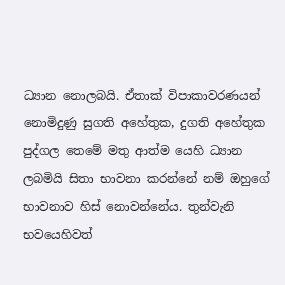ධ්‍යාන නොලබයි. ඒතාක්‌ විපාකාවරණයන් නොමිදුණු සුගති අහේතුක, දුගති අහේතුක පුද්ගල තෙමේ මතු ආත්ම යෙහි ධ්‍යාන ලබමියි සිතා භාවනා කරන්නේ නම් ඔහුගේ භාවනාව හිස්‌ නොවන්නේය. තුන්වැනි භවයෙහිවත්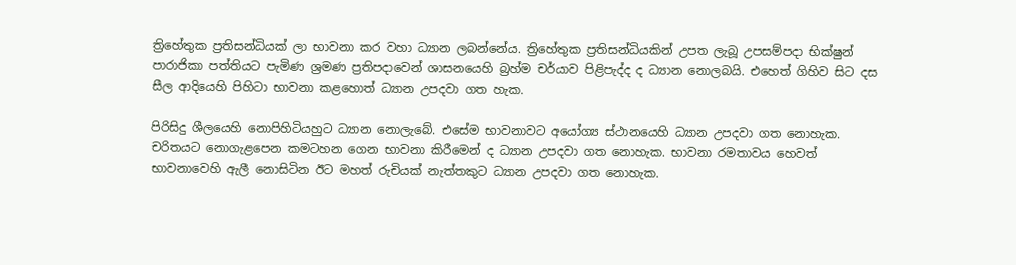ත්‍රිහේතුක ප්‍රතිසන්ධියක්‌ ලා භාවනා කර වහා ධ්‍යාන ලබන්නේය. ත්‍රිහේතුක ප්‍රතිසන්ධියකින් උපත ලැබූ උපසම්පදා භික්‌ෂුන් පාරාජිකා පත්තියට පැමිණ ශ්‍රමණ ප්‍රතිපදාවෙන් ශාසනයෙහි බ්‍රහ්ම චර්යාව පිළිපැද්ද ද ධ්‍යාන නොලබයි. එහෙත් ගිහිව සිට දස සීල ආදියෙහි පිහිටා භාවනා කළහොත් ධ්‍යාන උපදවා ගත හැක.

පිරිසිදු ශීලයෙහි නොපිහිටියහුට ධ්‍යාන නොලැබේ. එසේම භාවනාවට අයෝග්‍ය ස්‌ථානයෙහි ධ්‍යාන උපදවා ගත නොහැක. චරිතයට නොගැළපෙන කමටහන ගෙන භාවනා කිරීමෙන් ද ධ්‍යාන උපදවා ගත නොහැක. භාවනා රමතාවය හෙවත් භාවනාවෙහි ඇලී නොසිටින ඊට මහත් රුචියක්‌ නැත්තකුට ධ්‍යාන උපදවා ගත නොහැක.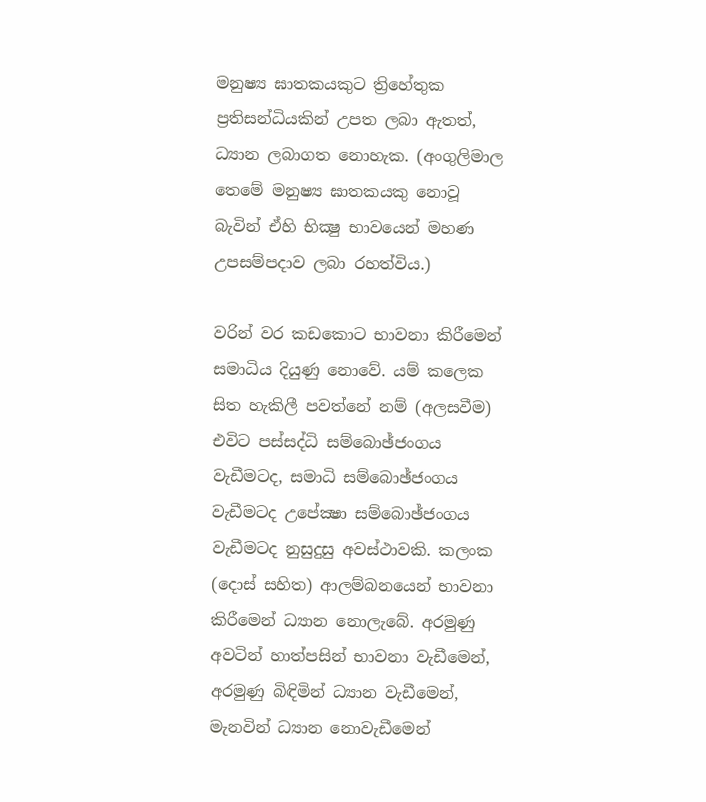මනුෂ්‍ය ඝාතකයකුට ත්‍රිහේතුක ප්‍රතිසන්ධියකින් උපත ලබා ඇතත්, ධ්‍යාන ලබාගත නොහැක. (අංගුලිමාල තෙමේ මනුෂ්‍ය ඝාතකයකු නොවූ බැවින් ඒහි භික්‍ෂු භාවයෙන් මහණ උපසම්පදාව ලබා රහත්විය.)

වරින් වර කඩකොට භාවනා කිරීමෙන් සමාධිය දියුණු නොවේ. යම් කලෙක සිත හැකිලී පවත්නේ නම් (අලසවීම) එවිට පස්‌සද්ධි සම්බොඡ්ජංගය වැඩීමටද, සමාධි සම්බොඡ්ජංගය වැඩීමටද උපේක්‍ෂා සම්බොඡ්ජංගය වැඩීමටද නුසුදුසු අවස්‌ථාවකි. කලංක (දොස්‌ සහිත) ආලම්බනයෙන් භාවනා කිරීමෙන් ධ්‍යාන නොලැබේ. අරමුණු අවටින් හාත්පසින් භාවනා වැඩීමෙන්, අරමුණු බිඳිමින් ධ්‍යාන වැඩීමෙන්, මැනවින් ධ්‍යාන නොවැඩීමෙන්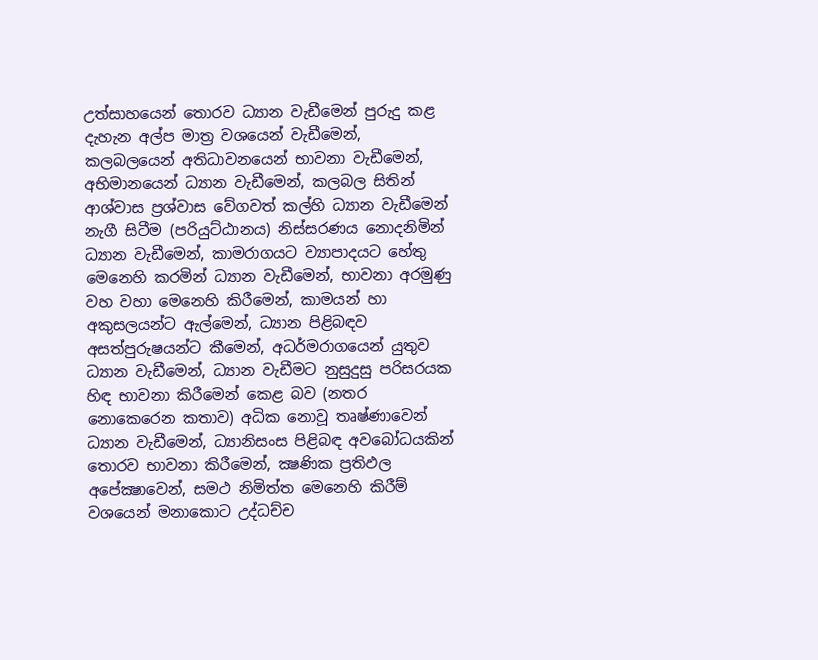උත්සාහයෙන් තොරව ධ්‍යාන වැඩීමෙන් පුරුදු කළ දැහැන අල්ප මාත්‍ර වශයෙන් වැඩීමෙන්, කලබලයෙන් අතිධාවනයෙන් භාවනා වැඩීමෙන්, අභිමානයෙන් ධ්‍යාන වැඩීමෙන්, කලබල සිතින් ආශ්වාස ප්‍රශ්වාස වේගවත් කල්හි ධ්‍යාන වැඩීමෙන් නැගී සිටීම (පරියුට්‌ඨානය) නිස්‌සරණය නොදනිමින් ධ්‍යාන වැඩීමෙන්, කාමරාගයට ව්‍යාපාදයට හේතු මෙනෙහි කරමින් ධ්‍යාන වැඩීමෙන්, භාවනා අරමුණු වහ වහා මෙනෙහි කිරීමෙන්, කාමයන් හා අකුසලයන්ට ඇල්මෙන්, ධ්‍යාන පිළිබඳව අසත්පුරුෂයන්ට කීමෙන්, අධර්මරාගයෙන් යුතුව ධ්‍යාන වැඩීමෙන්, ධ්‍යාන වැඩීමට නුසුදුසු පරිසරයක හිඳ භාවනා කිරීමෙන් කෙළ බව (නතර නොකෙරෙන කතාව) අධික නොවූ තෘෂ්ණාවෙන් ධ්‍යාන වැඩීමෙන්, ධ්‍යානිසංස පිළිබඳ අවබෝධයකින් තොරව භාවනා කිරීමෙන්, ක්‍ෂණික ප්‍රතිඵල අපේක්‍ෂාවෙන්, සමථ නිමිත්ත මෙනෙහි කිරීම් වශයෙන් මනාකොට උද්ධච්ච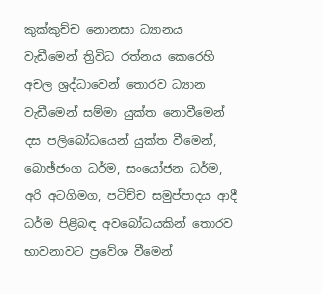කුක්‌කුච්ච නොනසා ධ්‍යානය වැඩීමෙන් ත්‍රිවිධ රත්නය කෙරෙහි අචල ශ්‍රද්ධාවෙන් තොරව ධ්‍යාන වැඩීමෙන් සම්මා යුක්‌ත නොවීමෙන් දස පලිබෝධයෙන් යුක්‌ත වීමෙන්, බොඡ්ජංග ධර්ම, සංයෝජන ධර්ම, අරි අටගිමග, පටිච්ච සමුප්පාදය ආදී ධර්ම පිළිබඳ අවබෝධයකින් තොරව භාවනාවට ප්‍රවේශ වීමෙන්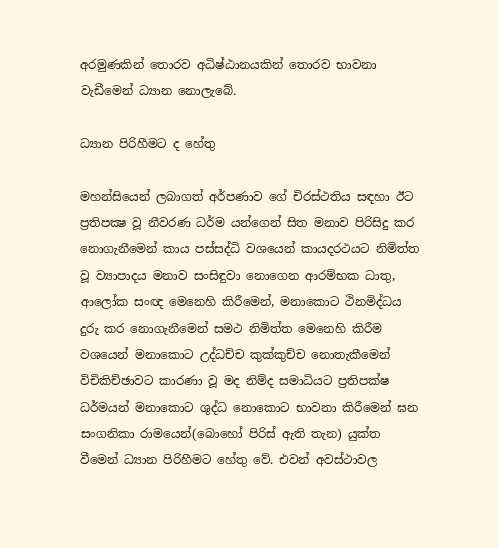අරමුණකින් තොරව අධිෂ්ඨානයකින් තොරව භාවනා වැඩීමෙන් ධ්‍යාන නොලැබේ.

ධ්‍යාන පිරිහීමට ද හේතු

මහන්සියෙන් ලබාගත් අර්පණාව ගේ චිරස්‌ථතිය සඳහා ඊට ප්‍රතිපක්‍ෂ වූ නීවරණ ධර්ම යන්ගෙන් සිත මනාව පිරිසිදු කර නොගැනීමෙන් කාය පස්‌සද්ධි වශයෙන් කායදරථයට නිමිත්ත වූ ව්‍යාපාදය මනාව සංසිඳුවා නොගෙන ආරම්භක ධාතු, ආලෝක සංඥ මෙනෙහි කිරීමෙන්, මනාකොට ථිනමිද්ධය දුරු කර නොගැනීමෙන් සමථ නිමිත්ත මෙනෙහි කිරීම වශයෙන් මනාකොට උද්ධච්ච කුක්‌කුච්ච නොතැකීමෙන් විචිකිච්ඡාවට කාරණා වූ මද නිම්ද සමාධියට ප්‍රතිපක්‌ෂ ධර්මයන් මනාකොට ශුද්ධ නොකොට භාවනා කිරීමෙන් ඝන සංගනිකා රාමයෙන්(බොහෝ පිරිස්‌ ඇති තැන) යුක්‌ත වීමෙන් ධ්‍යාන පිරිහීමට හේතු වේ. එවන් අවස්‌ථාවල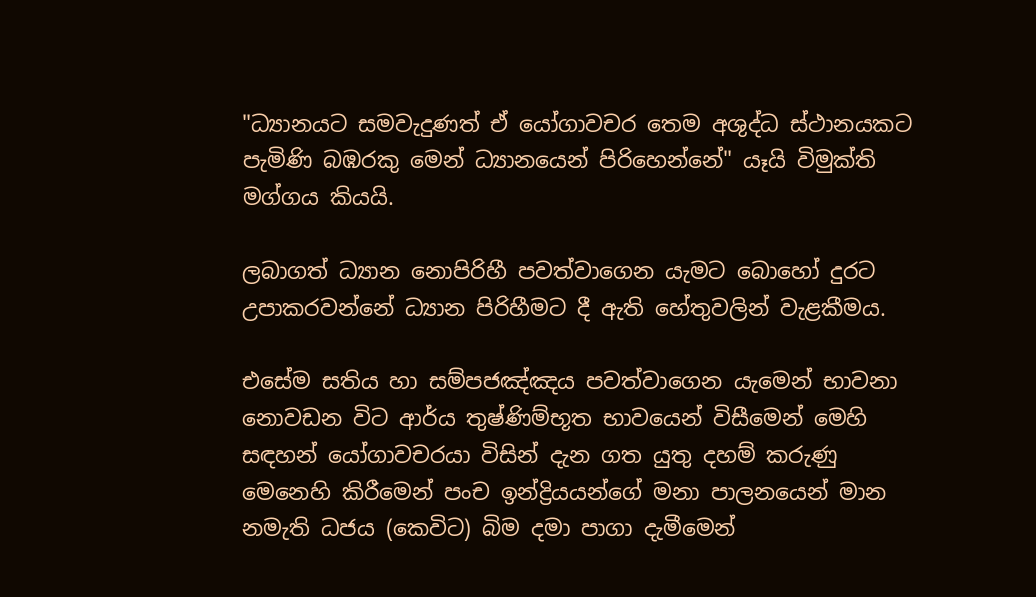"ධ්‍යානයට සමවැදුණත් ඒ යෝගාවචර තෙම අශුද්ධ ස්‌ථානයකට පැමිණි බඹරකු මෙන් ධ්‍යානයෙන් පිරිහෙන්නේ" යෑයි විමුක්‌ති මග්ගය කියයි.

ලබාගත් ධ්‍යාන නොපිරිහී පවත්වාගෙන යැමට බොහෝ දුරට උපාකරවන්නේ ධ්‍යාන පිරිහීමට දී ඇති හේතුවලින් වැළකීමය.

එසේම සතිය හා සම්පජඤ්ඤය පවත්වාගෙන යැමෙන් භාවනා නොවඩන විට ආර්ය තුෂ්ණිම්භූත භාවයෙන් විසීමෙන් මෙහි සඳහන් යෝගාවචරයා විසින් දැන ගත යුතු දහම් කරුණු මෙනෙහි කිරීමෙන් පංච ඉන්ද්‍රියයන්ගේ මනා පාලනයෙන් මාන නමැති ධජය (කෙවිට) බිම දමා පාගා දැමීමෙන්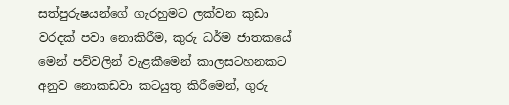සත්පුරුෂයන්ගේ ගැරහුමට ලක්‌වන කුඩා වරදක්‌ පවා නොකිරීම, කුරු ධර්ම ජාතකයේ මෙන් පව්වලින් වැළකීමෙන් කාලසටහනකට අනුව නොකඩවා කටයුතු කිරීමෙන්, ගුරු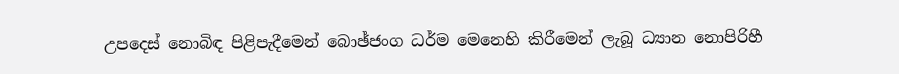උපදෙස්‌ නොබිඳ පිළිපැදීමෙන් බොඡ්ජංග ධර්ම මෙනෙහි කිරීමෙන් ලැබූ ධ්‍යාන නොපිරිහී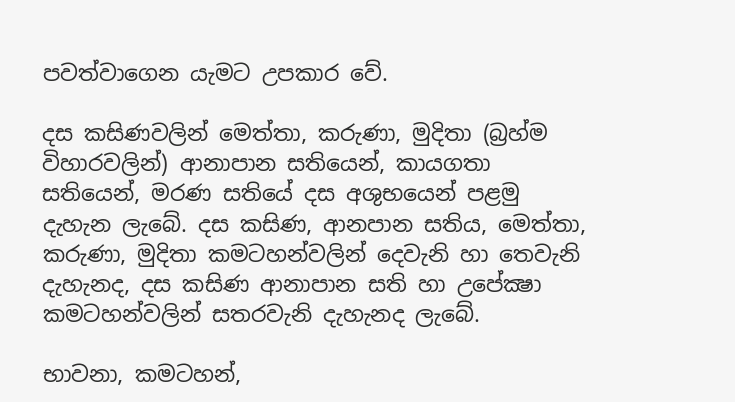පවත්වාගෙන යැමට උපකාර වේ.

දස කසිණවලින් මෙත්තා, කරුණා, මුදිතා (බ්‍රහ්ම විහාරවලින්) ආනාපාන සතියෙන්, කායගතා සතියෙන්, මරණ සතියේ දස අශුභයෙන් පළමු දැහැන ලැබේ. දස කසිණ, ආනපාන සතිය, මෙත්තා, කරුණා, මුදිතා කමටහන්වලින් දෙවැනි හා තෙවැනි දැහැනද, දස කසිණ ආනාපාන සති හා උපේක්‍ෂා කමටහන්වලින් සතරවැනි දැහැනද ලැබේ.

භාවනා, කමටහන්,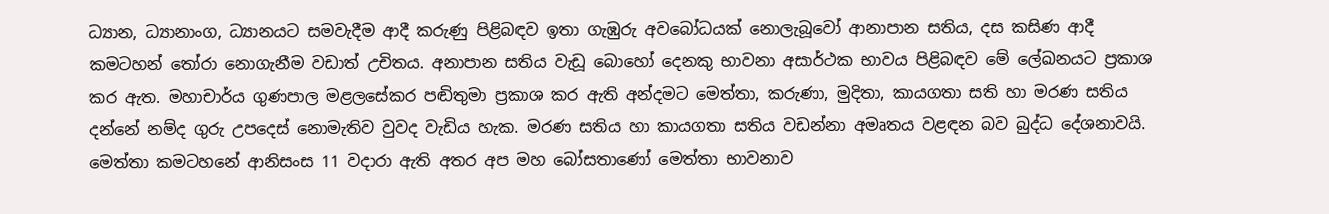ධ්‍යාන, ධ්‍යානාංග, ධ්‍යානයට සමවැදීම ආදී කරුණු පිළිබඳව ඉතා ගැඹුරු අවබෝධයක්‌ නොලැබූවෝ ආනාපාන සතිය, දස කසිණ ආදී කමටහන් තෝරා නොගැනීම වඩාත් උචිතය. අනාපාන සතිය වැඩූ බොහෝ දෙනකු භාවනා අසාර්ථක භාවය පිළිබඳව මේ ලේඛනයට ප්‍රකාශ කර ඇත. මහාචාර්ය ගුණපාල මළලසේකර පඬිතුමා ප්‍රකාශ කර ඇති අන්දමට මෙත්තා, කරුණා, මුදිතා, කායගතා සති හා මරණ සතිය දන්නේ නම්ද ගුරු උපදෙස්‌ නොමැතිව වුවද වැඩිය හැක. මරණ සතිය හා කායගතා සතිය වඩන්නා අමෘතය වළඳන බව බුද්ධ දේශනාවයි. මෙත්තා කමටහනේ ආනිසංස 11 වදාරා ඇති අතර අප මහ බෝසතාණෝ මෙත්තා භාවනාව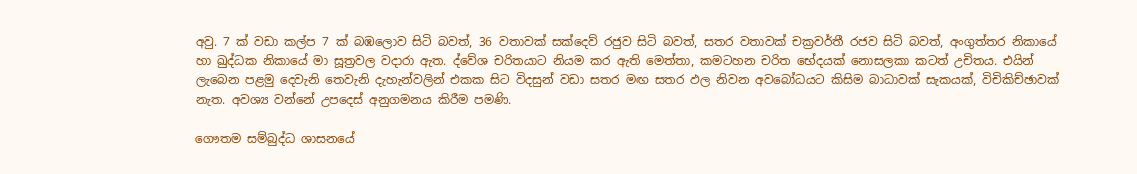අවු. 7 ක්‌ වඩා කල්ප 7 ක්‌ බඹලොව සිටි බවත්, 36 වතාවක්‌ සක්‌දෙව් රජුව සිටි බවත්, සතර වතාවක්‌ චක්‍රවර්තී රජව සිටි බවත්, අංගුත්තර නිකායේ හා ඛුද්ධක නිකායේ මා සූත්‍රවල වදාරා ඇත. ද්වේශ චරිතයාට නියම කර ඇති මෙත්තා, කමටහන චරිත භේදයක්‌ නොසලකා කටත් උචිතය. එයින් ලැබෙන පළමු දෙවැනි තෙවැනි දැහැන්වලින් එකක සිට විදසුන් වඩා සතර මඟ සතර ඵල නිවන අවබෝධයට කිසිම බාධාවක්‌ සැකයක්‌, විචිකිච්ඡාවක්‌ නැත. අවශ්‍ය වන්නේ උපදෙස්‌ අනුගමනය කිරීම පමණි.

ගෞතම සම්බුද්ධ ශාසනයේ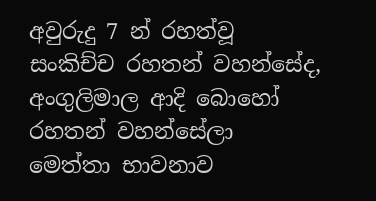අවුරුදු 7 න් රහත්වූ සංකිච්ච රහතන් වහන්සේද, අංගුලිමාල ආදි බොහෝ රහතන් වහන්සේලා මෙත්තා භාවනාව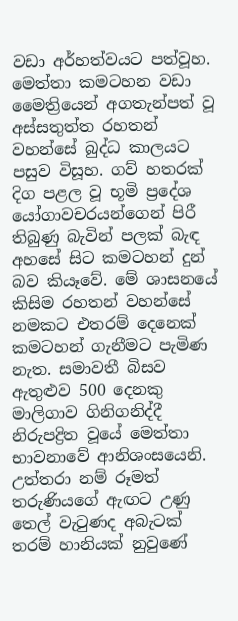වඩා අර්හත්වයට පත්වූහ. මෙත්තා කමටහන වඩා මෛත්‍රියෙන් අගතැන්පත් වූ අස්‌සතුත්ත රහතන් වහන්සේ බුද්ධ කාලයට පසුව විසූහ. ගව් හතරක්‌ දිග පළල වූ භූමි ප්‍රදේශ යෝගාවචරයන්ගෙන් පිරී තිබුණු බැවින් පලක්‌ බැඳ අහසේ සිට කමටහන් දුන් බව කියෑවේ. මේ ශාසනයේ කිසිම රහතන් වහන්සේ නමකට එතරම් දෙනෙක්‌ කමටහන් ගැනීමට පැමිණ නැත. සමාවතී බිසව ඇතුළුව 500 දෙනකු මාලිගාව ගිනිගනිද්දී නිරුපද්‍රිත වූයේ මෙත්තා භාවනාවේ ආනිශංසයෙනි. උත්තරා නම් රූමත් තරුණියගේ ඇඟට උණු තෙල් වැටුණද අබැටක්‌ තරම් හානියක්‌ නුවුණේ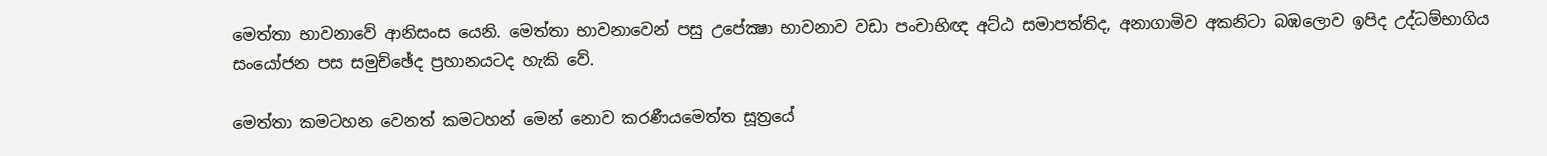මෙත්තා භාවනාවේ ආනිසංස යෙනි. මෙත්තා භාවනාවෙන් පසු උපේක්‍ෂා භාවනාව වඩා පංචාභිඥ අට්‌ඨ සමාපත්තිද, අනාගාමිව අකනිටා බඹලොව ඉපිද උද්ධම්භාගිය සංයෝජන පස සමුච්ඡේද ප්‍රහානයටද හැකි වේ.

මෙත්තා කමටහන වෙනත් කමටහන් මෙන් නොව කරණීයමෙත්ත සූත්‍රයේ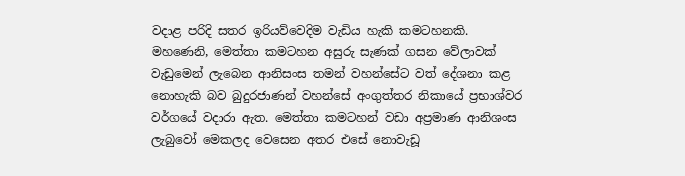වදාළ පරිදි සතර ඉරියව්වෙදිම වැඩිය හැකි කමටහනකි. මහණෙනි, මෙත්තා කමටහන අසුරු සැණක්‌ ගසන වේලාවක්‌ වැඩුමෙන් ලැබෙන ආනිසංස තමන් වහන්සේට වත් දේශනා කළ නොහැකි බව බුදුරජාණන් වහන්සේ අංගුත්තර නිකායේ ප්‍රභාශ්වර වර්ගයේ වදාරා ඇත. මෙත්තා කමටහන් වඩා අප්‍රමාණ ආනිශංස ලැබුවෝ මෙකලද වෙසෙන අතර එසේ නොවැඩූ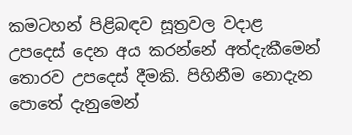කමටහන් පිළිබඳව සූත්‍රවල වදාළ උපදෙස්‌ දෙන අය කරන්නේ අත්දැකීමෙන් තොරව උපදෙස්‌ දීමකි. පිහිනීම නොදැන පොතේ දැනුමෙන්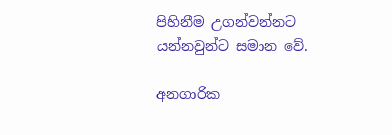පිහිනීම උගන්වන්නට යන්නවුන්ට සමාන වේ.

අනගාරික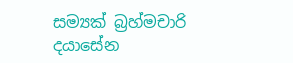සම්‍යක්‌ බ්‍රහ්මචාරි දයාසේන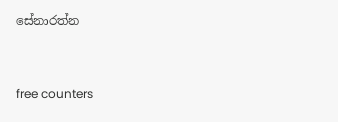සේනාරත්න


free counters